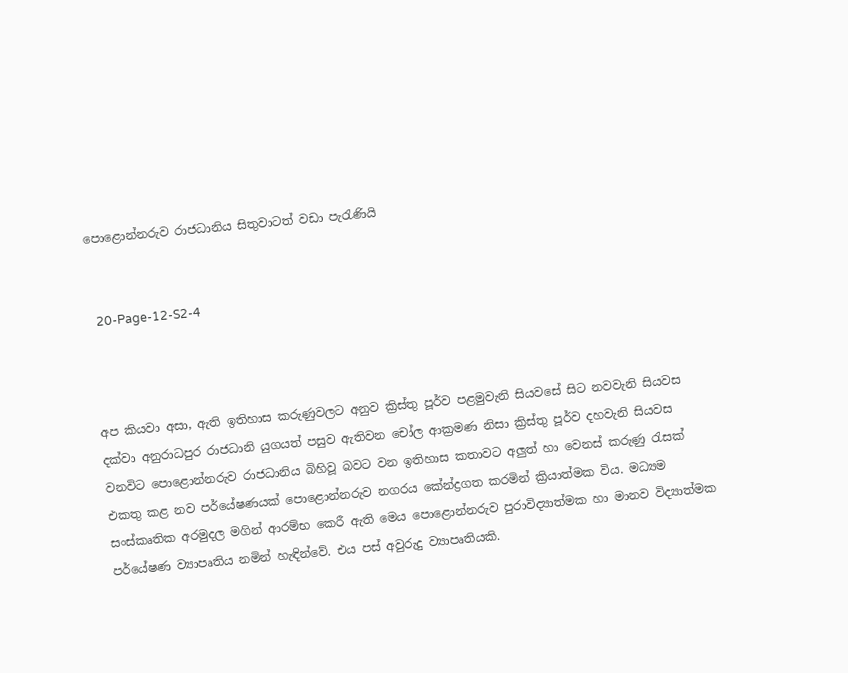පොළොන්නරුව රාජධානිය සිතුවාටත් වඩා පැරැණියි


  20-Page-12-S2-4



අප කියවා අසා, ඇති ඉතිහාස කරුණුවලට අනුව ක්‍රිස්තු පූර්ව පළමුවැනි සියවසේ සිට නවවැනි සියවස දක්වා අනුරාධපුර රාජධානි යුගයත් පසුව ඇතිවන චෝල ආක්‍රමණ නිසා ක්‍රිස්තු පූර්ව දහවැනි සියවස වනවිට පොළොන්නරුව රාජධානිය බිහිවූ බවට වන ඉතිහාස කතාවට අලුත් හා වෙනස් කරුණු රැසක් එකතු කළ නව පර්යේෂණයක් පොළොන්නරුව නගරය කේන්ද්‍රගත කරමින් ක්‍රියාත්මක විය. මධ්‍යම සංස්කෘතික අරමුදල මගින් ආරම්භ කෙරී ඇති මෙය පොළොන්නරුව පුරාවිද්‍යාත්මක හා මානව විද්‍යාත්මක පර්යේෂණ ව්‍යාපෘතිය නමින් හැඳින්වේ. එය පස් අවුරුදු ව්‍යාපෘතියකි.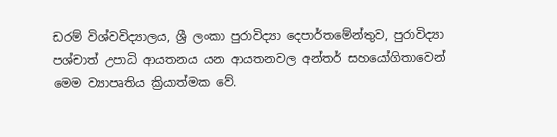ඩරම් විශ්වවිද්‍යාලය, ශ්‍රී ලංකා පුරාවිද්‍යා දෙපාර්තමේන්තුව, පුරාවිද්‍යා පශ්චාත් උපාධි ආයතනය යන ආයතනවල අන්තර් සහයෝගිතාවෙන් මෙම ව්‍යාපෘතිය ක්‍රියාත්මක වේ.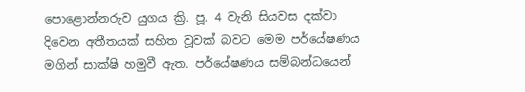පොළොන්නරුව යුගය ක්‍රි. පූ. 4 වැනි සියවස දක්වා දිවෙන අතීතයක් සහිත වූවක් බවට මෙම පර්යේෂණය මගින් සාක්ෂි හමුවී ඇත. පර්යේෂණය සම්බන්ධයෙන්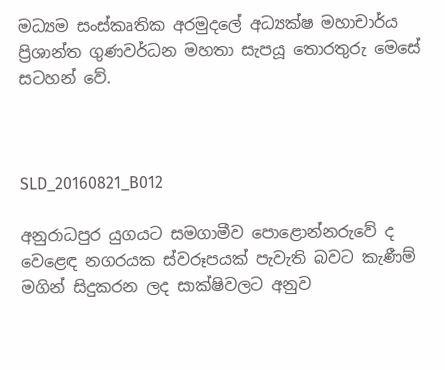මධ්‍යම සංස්කෘතික අරමුදලේ අධ්‍යක්ෂ මහාචාර්ය ප්‍රිශාන්ත ගුණවර්ධන මහතා සැපයූ තොරතුරු මෙසේ සටහන් වේ.



SLD_20160821_B012

අනුරාධපුර යුගයට සමගාමීව පොළොන්නරුවේ ද වෙළෙඳ නගරයක ස්වරූපයක් පැවැති බවට කැණීම් මගින් සිදුකරන ලද සාක්ෂිවලට අනුව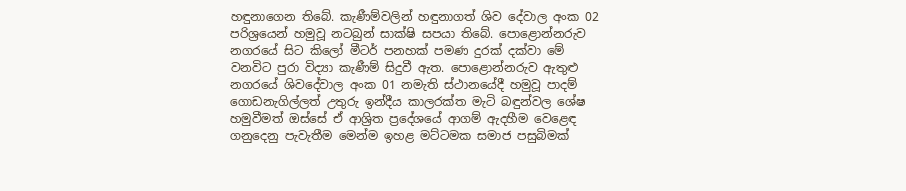හඳුනාගෙන තිබේ. කැණීම්වලින් හඳුනාගත් ශිව දේවාල අංක 02 පරිශ්‍රයෙන් හමුවූ නටබුන් සාක්ෂි සපයා තිබේ. පොළොන්නරුව නගරයේ සිට කිලෝ මීටර් පනහක් පමණ දුරක් දක්වා මේ වනවිට පුරා විද්‍යා කැණීම් සිදුවී ඇත. පොළොන්නරුව ඇතුළු නගරයේ ශිවදේවාල අංක 01 නමැති ස්ථානයේදී හමුවූ පාදම් ගොඩනැගිල්ලත් උතුරු ඉන්දීය කාලරක්ත මැටි බඳුන්වල ශේෂ හමුවීමත් ඔස්සේ ඒ ආශ්‍රිත ප්‍රදේශයේ ආගම් ඇදහීම වෙළෙඳ ගනුදෙනු පැවැතීම මෙන්ම ඉහළ මට්ටමක සමාජ පසුබිමක්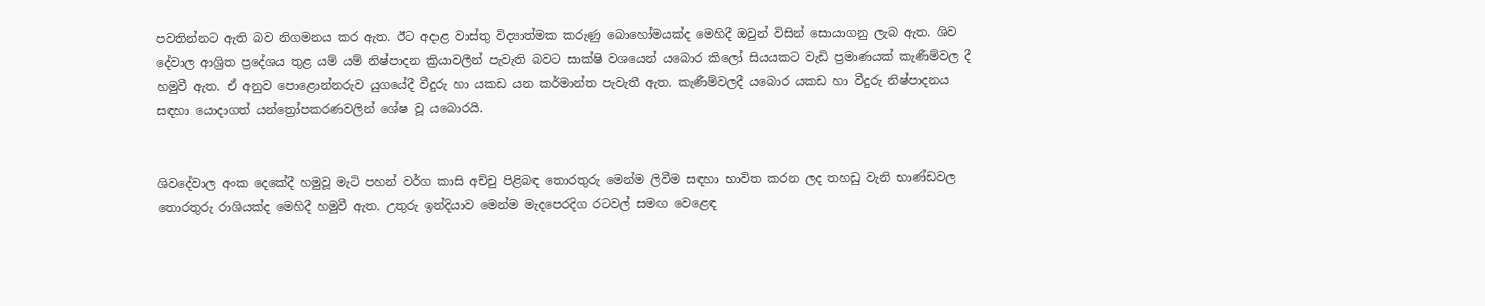පවතින්නට ඇති බව නිගමනය කර ඇත. ඊට අදාළ වාස්තු විද්‍යාත්මක කරුණු බොහෝමයක්ද මෙහිදී ඔවුන් විසින් සොයාගනු ලැබ ඇත. ශිව දේවාල ආශ්‍රිත ප්‍රදේශය තුළ යම් යම් නිෂ්පාදන ක්‍රියාවලීන් පැවැති බවට සාක්ෂි වශයෙන් යබොර කිලෝ සියයකට වැඩි ප්‍රමාණයක් කැණීම්වල දී හමුවී ඇත. ඒ අනුව පොළොන්නරුව යුගයේදී වීදුරු හා යකඩ යන කර්මාන්ත පැවැතී ඇත. කැණීම්වලදී යබොර යකඩ හා වීදුරු නිෂ්පාදනය සඳහා යොදාගත් යන්ත්‍රෝපකරණවලින් ශේෂ වූ යබොරයි.


ශිවදේවාල අංක දෙකේදී හමුවූ මැටි පහන් වර්ග කාසි අච්චු පිළිබඳ තොරතුරු මෙන්ම ලිවීම සඳහා භාවිත කරන ලද තහඩු වැනි භාණ්ඩවල තොරතුරු රාශියක්ද මෙහිදී හමුවී ඇත. උතුරු ඉන්දියාව මෙන්ම මැදපෙරදිග රටවල් සමඟ වෙළෙඳ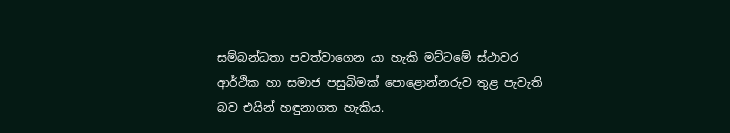සම්බන්ධතා පවත්වාගෙන යා හැකි මට්ටමේ ස්ථාවර ආර්ථික හා සමාජ පසුබිමක් පොළොන්නරුව තුළ පැවැති බව එයින් හඳුනාගත හැකිය.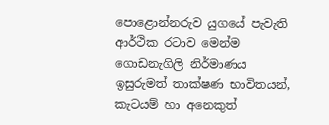පොළොන්නරුව යුගයේ පැවැති ආර්ථික රටාව මෙන්ම ගොඩනැගිලි නිර්මාණය ඉසුරුමත් තාක්ෂණ භාවිතයන්, කැටයම් හා අනෙකුත්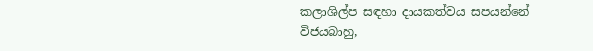කලාශිල්ප සඳහා දායකත්වය සපයන්නේ විජයබාහු,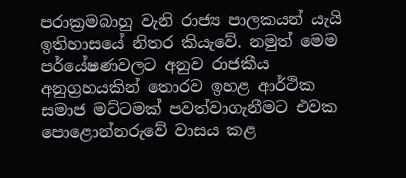පරාක්‍රමබාහු වැනි රාජ්‍ය පාලකයන් යැයි ඉතිහාසයේ නිතර කියැවේ. නමුත් මෙම පර්යේෂණවලට අනුව රාජකීය අනුග්‍රහයකින් තොරව ඉහළ ආර්ථික සමාජ මට්ටමක් පවත්වාගැනීමට එවක පොළොන්නරුවේ වාසය කළ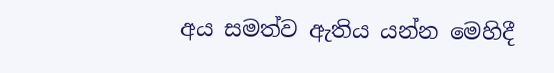අය සමත්ව ඇතිය යන්න මෙහිදී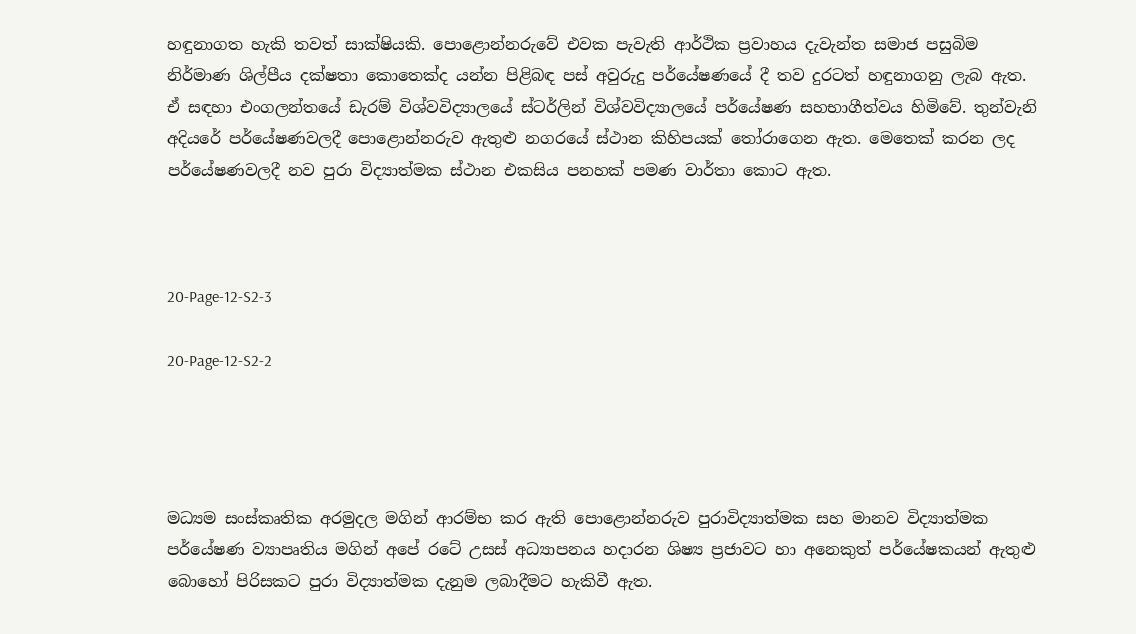හඳුනාගත හැකි තවත් සාක්ෂියකි. පොළොන්නරුවේ එවක පැවැති ආර්ථික ප්‍රවාහය දැවැන්ත සමාජ පසුබිම නිර්මාණ ශිල්පීය දක්ෂතා කොතෙක්ද යන්න පිළිබඳ පස් අවුරුදු පර්යේෂණයේ දී තව දුරටත් හඳුනාගනු ලැබ ඇත. ඒ සඳහා එංගලන්තයේ ඩැරම් විශ්වවිද්‍යාලයේ ස්ටර්ලින් විශ්වවිද්‍යාලයේ පර්යේෂණ සහභාගීත්වය හිමිවේ. තුන්වැනි අදියරේ පර්යේෂණවලදී පොළොන්නරුව ඇතුළු නගරයේ ස්ථාන කිහිපයක් තෝරාගෙන ඇත. මෙතෙක් කරන ලද පර්යේෂණවලදී නව පුරා විද්‍යාත්මක ස්ථාන එකසිය පනහක් පමණ වාර්තා කොට ඇත.



20-Page-12-S2-3

20-Page-12-S2-2




මධ්‍යම සංස්කෘතික අරමුදල මගින් ආරම්භ කර ඇති පොළොන්නරුව පුරාවිද්‍යාත්මක සහ මානව විද්‍යාත්මක පර්යේෂණ ව්‍යාපෘතිය මගින් අපේ රටේ උසස් අධ්‍යාපනය හදාරන ශිෂ්‍ය ප්‍රජාවට හා අනෙකුත් පර්යේෂකයන් ඇතුළු බොහෝ පිරිසකට පුරා විද්‍යාත්මක දැනුම ලබාදීමට හැකිවී ඇත.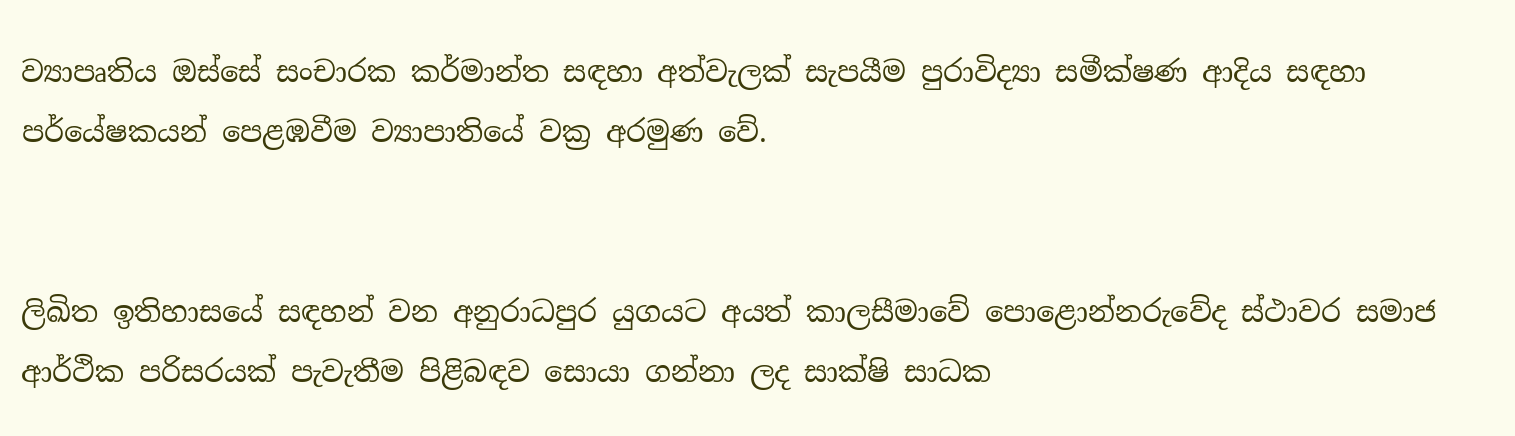ව්‍යාපෘතිය ඔස්සේ සංචාරක කර්මාන්ත සඳහා අත්වැලක් සැපයීම පුරාවිද්‍යා සමීක්ෂණ ආදිය සඳහා පර්යේෂකයන් පෙළඹවීම ව්‍යාපාතියේ වක්‍ර අරමුණ වේ.


ලිඛිත ඉතිහාසයේ සඳහන් වන අනුරාධපුර යුගයට අයත් කාලසීමාවේ පොළොන්නරුවේද ස්ථාවර සමාජ ආර්ථික පරිසරයක් පැවැතීම පිළිබඳව සොයා ගන්නා ලද සාක්ෂි සාධක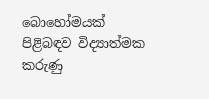බොහෝමයක් පිළිබඳව විද්‍යාත්මක කරුණු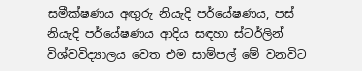සමීක්ෂණය අඟුරු නියැදි පර්යේෂණය, පස් නියැදි පර්යේෂණය ආදිය සඳහා ස්ටර්ලින් විශ්වවිද්‍යාලය වෙත එම සාම්පල් මේ වනවිට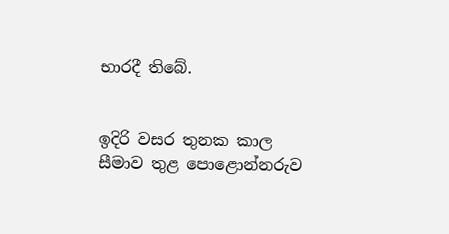භාරදී තිබේ.


ඉදිරි වසර තුනක කාල සීමාව තුළ පොළොන්නරුව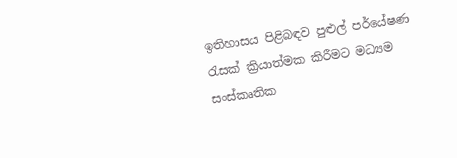ඉතිහාසය පිළිබඳව පුළුල් පර්යේෂණ රැසක් ක්‍රියාත්මක කිරීමට මධ්‍යම සංස්කෘතික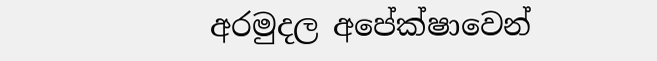අරමුදල අපේක්ෂාවෙන්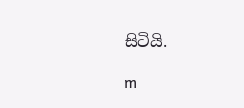සිටියි.

m